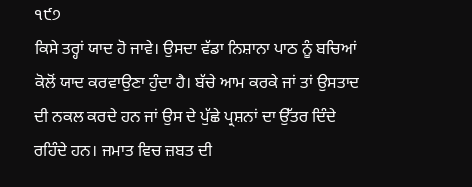੧੯੭
ਕਿਸੇ ਤਰ੍ਹਾਂ ਯਾਦ ਹੋ ਜਾਵੇ। ਉਸਦਾ ਵੱਡਾ ਨਿਸ਼ਾਨਾ ਪਾਠ ਨੂੰ ਬਚਿਆਂ ਕੋਲੋਂ ਯਾਦ ਕਰਵਾਉਣਾ ਹੁੰਦਾ ਹੈ। ਬੱਚੇ ਆਮ ਕਰਕੇ ਜਾਂ ਤਾਂ ਉਸਤਾਦ ਦੀ ਨਕਲ ਕਰਦੇ ਹਨ ਜਾਂ ਉਸ ਦੇ ਪੁੱਛੇ ਪ੍ਰਸ਼ਨਾਂ ਦਾ ਉੱਤਰ ਦਿੰਦੇ ਰਹਿੰਦੇ ਹਨ। ਜਮਾਤ ਵਿਚ ਜ਼ਬਤ ਦੀ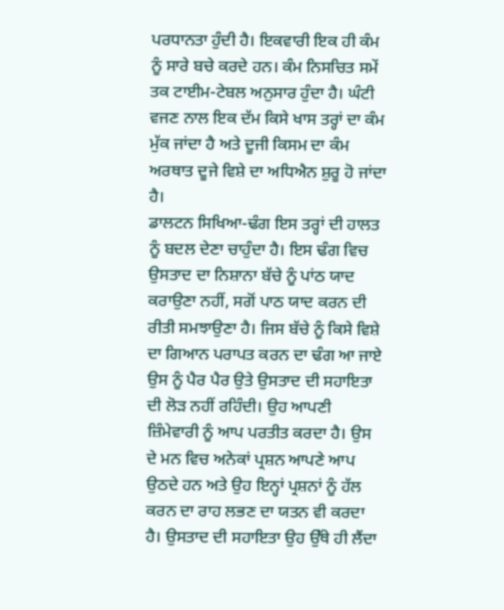ਪਰਧਾਨਤਾ ਹੁੰਦੀ ਹੈ। ਇਕਵਾਰੀ ਇਕ ਹੀ ਕੰਮ ਨੂੰ ਸਾਰੇ ਬਚੇ ਕਰਦੇ ਹਨ। ਕੰਮ ਨਿਸਚਿਤ ਸਮੇਂ ਤਕ ਟਾਈਮ-ਟੇਬਲ ਅਨੁਸਾਰ ਹੁੰਦਾ ਹੈ। ਘੰਟੀ ਵਜਣ ਨਾਲ ਇਕ ਦੱਮ ਕਿਸੇ ਖਾਸ ਤਰ੍ਹਾਂ ਦਾ ਕੰਮ ਮੁੱਕ ਜਾਂਦਾ ਹੈ ਅਤੇ ਦੂਜੀ ਕਿਸਮ ਦਾ ਕੰਮ ਅਰਥਾਤ ਦੂਜੇ ਵਿਸ਼ੇ ਦਾ ਅਧਿਐਨ ਸ਼ੁਰੂ ਹੋ ਜਾਂਦਾ ਹੈ।
ਡਾਲਟਨ ਸਿਖਿਆ-ਢੰਗ ਇਸ ਤਰ੍ਹਾਂ ਦੀ ਹਾਲਤ ਨੂੰ ਬਦਲ ਦੇਣਾ ਚਾਹੁੰਦਾ ਹੈ। ਇਸ ਢੰਗ ਵਿਚ ਉਸਤਾਦ ਦਾ ਨਿਸ਼ਾਨਾ ਬੱਚੇ ਨੂੰ ਪਾਂਠ ਯਾਦ ਕਰਾਉਣਾ ਨਹੀਂ, ਸਗੋਂ ਪਾਠ ਯਾਦ ਕਰਨ ਦੀ ਰੀਤੀ ਸਮਝਾਉਣਾ ਹੈ। ਜਿਸ ਬੱਚੇ ਨੂੰ ਕਿਸੇ ਵਿਸ਼ੇ ਦਾ ਗਿਆਨ ਪਰਾਪਤ ਕਰਨ ਦਾ ਢੰਗ ਆ ਜਾਏ ਉਸ ਨੂੰ ਪੈਰ ਪੈਰ ਉਤੇ ਉਸਤਾਦ ਦੀ ਸਹਾਇਤਾ ਦੀ ਲੋੜ ਨਹੀਂ ਰਹਿੰਦੀ। ਉਹ ਆਪਣੀ ਜ਼ਿੰਮੇਵਾਰੀ ਨੂੰ ਆਪ ਪਰਤੀਤ ਕਰਦਾ ਹੈ। ਉਸ ਦੇ ਮਨ ਵਿਚ ਅਨੇਕਾਂ ਪ੍ਰਸ਼ਨ ਆਪਣੇ ਆਪ ਉਠਦੇ ਹਨ ਅਤੇ ਉਹ ਇਨ੍ਹਾਂ ਪ੍ਰਸ਼ਨਾਂ ਨੂੰ ਹੱਲ ਕਰਨ ਦਾ ਰਾਹ ਲਭਣ ਦਾ ਯਤਨ ਵੀ ਕਰਦਾ ਹੈ। ਉਸਤਾਦ ਦੀ ਸਹਾਇਤਾ ਉਹ ਉੱਥੇ ਹੀ ਲੈਂਦਾ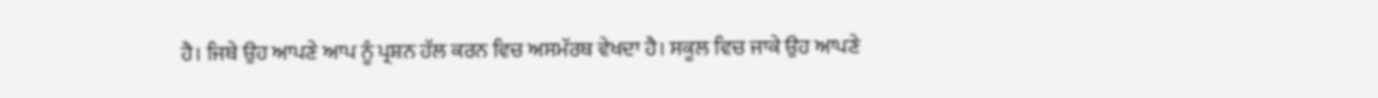ਹੈ। ਜਿਥੇ ਉਹ ਆਪਣੇ ਆਪ ਨੂੰ ਪ੍ਰਸ਼ਨ ਹੱਲ ਕਰਨ ਵਿਚ ਅਸਮੱਰਥ ਵੇਖਦਾ ਹੈ। ਸਕੂਲ ਵਿਚ ਜਾਕੇ ਉਹ ਆਪਣੇ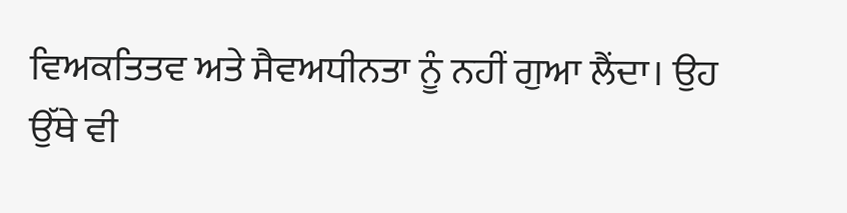ਵਿਅਕਤਿਤਵ ਅਤੇ ਸੈਵਅਧੀਨਤਾ ਨੂੰ ਨਹੀਂ ਗੁਆ ਲੈਂਦਾ। ਉਹ ਉੱਥੇ ਵੀ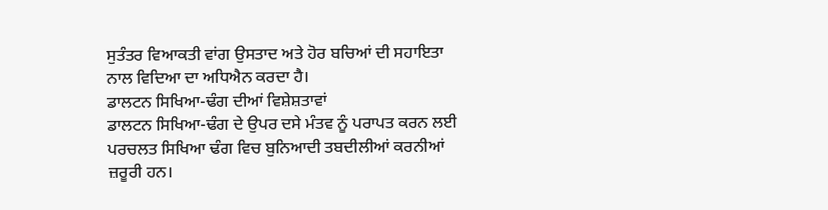ਸੁਤੰਤਰ ਵਿਆਕਤੀ ਵਾਂਗ ਉਸਤਾਦ ਅਤੇ ਹੋਰ ਬਚਿਆਂ ਦੀ ਸਹਾਇਤਾ ਨਾਲ ਵਿਦਿਆ ਦਾ ਅਧਿਐਨ ਕਰਦਾ ਹੈ।
ਡਾਲਟਨ ਸਿਖਿਆ-ਢੰਗ ਦੀਆਂ ਵਿਸ਼ੇਸ਼ਤਾਵਾਂ
ਡਾਲਟਨ ਸਿਖਿਆ-ਢੰਗ ਦੇ ਉਪਰ ਦਸੇ ਮੰਤਵ ਨੂੰ ਪਰਾਪਤ ਕਰਨ ਲਈ ਪਰਚਲਤ ਸਿਖਿਆ ਢੰਗ ਵਿਚ ਬੁਨਿਆਦੀ ਤਬਦੀਲੀਆਂ ਕਰਨੀਆਂ ਜ਼ਰੂਰੀ ਹਨ।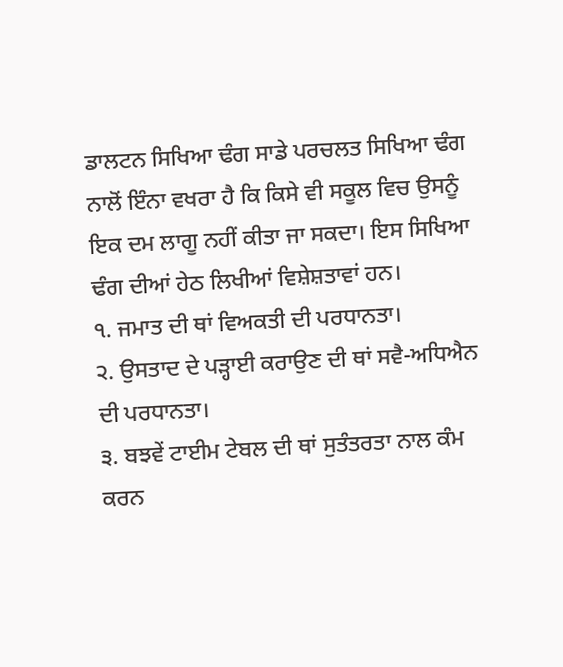ਡਾਲਟਨ ਸਿਖਿਆ ਢੰਗ ਸਾਡੇ ਪਰਚਲਤ ਸਿਖਿਆ ਢੰਗ ਨਾਲੋਂ ਇੰਨਾ ਵਖਰਾ ਹੈ ਕਿ ਕਿਸੇ ਵੀ ਸਕੂਲ ਵਿਚ ਉਸਨੂੰ ਇਕ ਦਮ ਲਾਗੂ ਨਹੀਂ ਕੀਤਾ ਜਾ ਸਕਦਾ। ਇਸ ਸਿਖਿਆ ਢੰਗ ਦੀਆਂ ਹੇਠ ਲਿਖੀਆਂ ਵਿਸ਼ੇਸ਼ਤਾਵਾਂ ਹਨ।
੧. ਜਮਾਤ ਦੀ ਥਾਂ ਵਿਅਕਤੀ ਦੀ ਪਰਧਾਨਤਾ।
੨. ਉਸਤਾਦ ਦੇ ਪੜ੍ਹਾਈ ਕਰਾਉਣ ਦੀ ਥਾਂ ਸਵੈ-ਅਧਿਐਨ ਦੀ ਪਰਧਾਨਤਾ।
੩. ਬਝਵੇਂ ਟਾਈਮ ਟੇਬਲ ਦੀ ਥਾਂ ਸੁਤੰਤਰਤਾ ਨਾਲ ਕੰਮ ਕਰਨ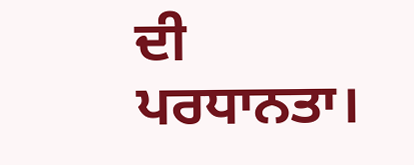ਦੀ ਪਰਧਾਨਤਾ।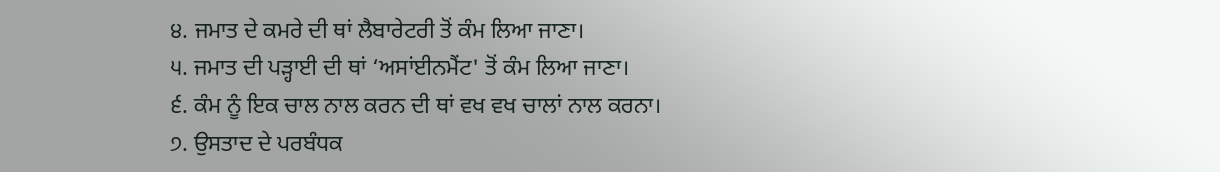੪. ਜਮਾਤ ਦੇ ਕਮਰੇ ਦੀ ਥਾਂ ਲੈਬਾਰੇਟਰੀ ਤੋਂ ਕੰਮ ਲਿਆ ਜਾਣਾ।
੫. ਜਮਾਤ ਦੀ ਪੜ੍ਹਾਈ ਦੀ ਥਾਂ ‘ਅਸਾਂਈਨਮੈਂਟ' ਤੋਂ ਕੰਮ ਲਿਆ ਜਾਣਾ।
੬. ਕੰਮ ਨੂੰ ਇਕ ਚਾਲ ਨਾਲ ਕਰਨ ਦੀ ਥਾਂ ਵਖ ਵਖ ਚਾਲਾਂ ਨਾਲ ਕਰਨਾ।
੭. ਉਸਤਾਦ ਦੇ ਪਰਬੰਧਕ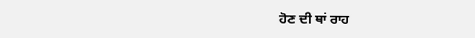ਹੋਣ ਦੀ ਥਾਂ ਰਾਹ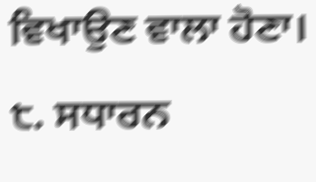ਵਿਖਾਉਣ ਵਾਲਾ ਹੋਣਾ।
੮. ਸਧਾਰਨ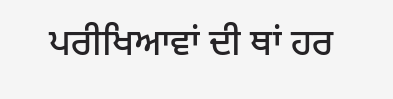ਪਰੀਖਿਆਵਾਂ ਦੀ ਥਾਂ ਹਰ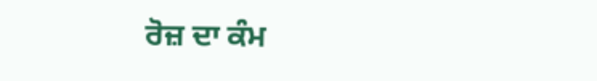ਰੋਜ਼ ਦਾ ਕੰਮ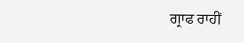ਗ੍ਰਾਫ ਰਾਹੀਂ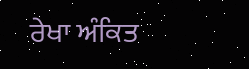ਰੇਖਾ ਅੰਕਿਤ